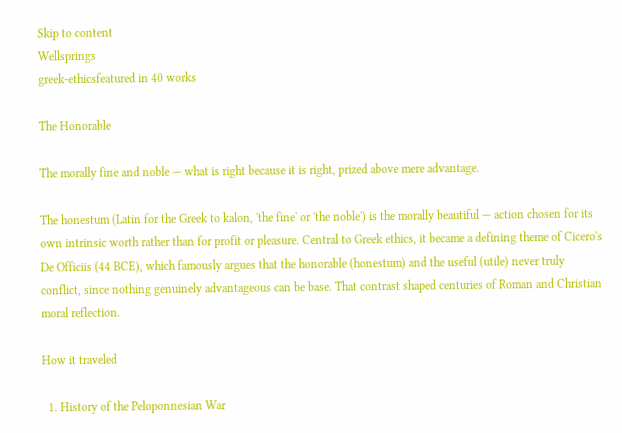Skip to content
Wellsprings
greek-ethicsfeatured in 40 works

The Honorable

The morally fine and noble — what is right because it is right, prized above mere advantage.

The honestum (Latin for the Greek to kalon, 'the fine' or 'the noble') is the morally beautiful — action chosen for its own intrinsic worth rather than for profit or pleasure. Central to Greek ethics, it became a defining theme of Cicero's De Officiis (44 BCE), which famously argues that the honorable (honestum) and the useful (utile) never truly conflict, since nothing genuinely advantageous can be base. That contrast shaped centuries of Roman and Christian moral reflection.

How it traveled

  1. History of the Peloponnesian War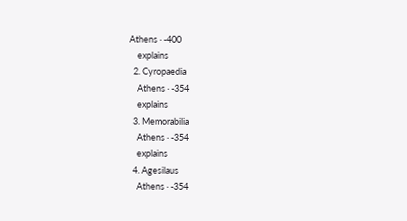Athens · -400
    explains
  2. Cyropaedia
    Athens · -354
    explains
  3. Memorabilia
    Athens · -354
    explains
  4. Agesilaus
    Athens · -354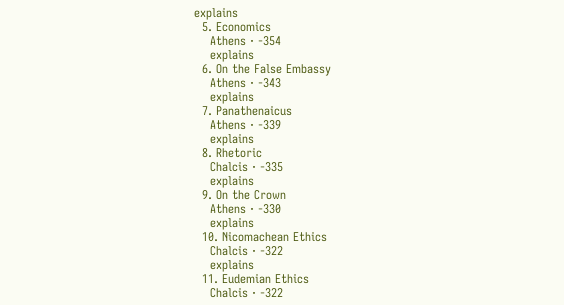explains
  5. Economics
    Athens · -354
    explains
  6. On the False Embassy
    Athens · -343
    explains
  7. Panathenaicus
    Athens · -339
    explains
  8. Rhetoric
    Chalcis · -335
    explains
  9. On the Crown
    Athens · -330
    explains
  10. Nicomachean Ethics
    Chalcis · -322
    explains
  11. Eudemian Ethics
    Chalcis · -322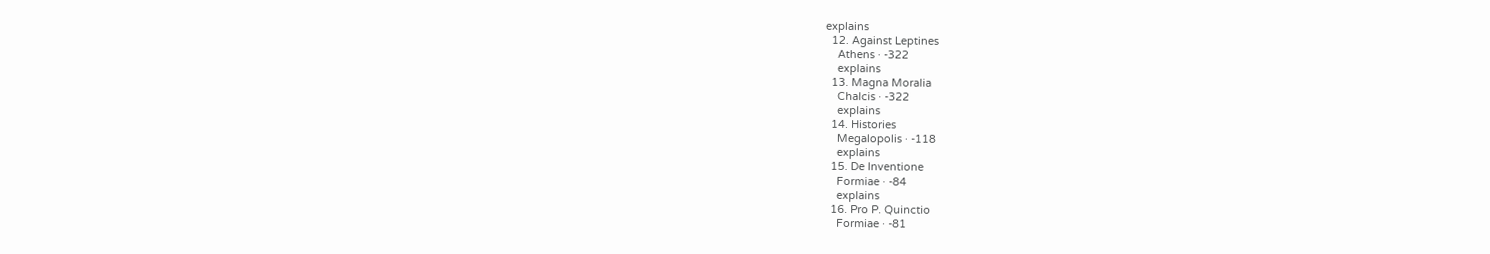explains
  12. Against Leptines
    Athens · -322
    explains
  13. Magna Moralia
    Chalcis · -322
    explains
  14. Histories
    Megalopolis · -118
    explains
  15. De Inventione
    Formiae · -84
    explains
  16. Pro P. Quinctio
    Formiae · -81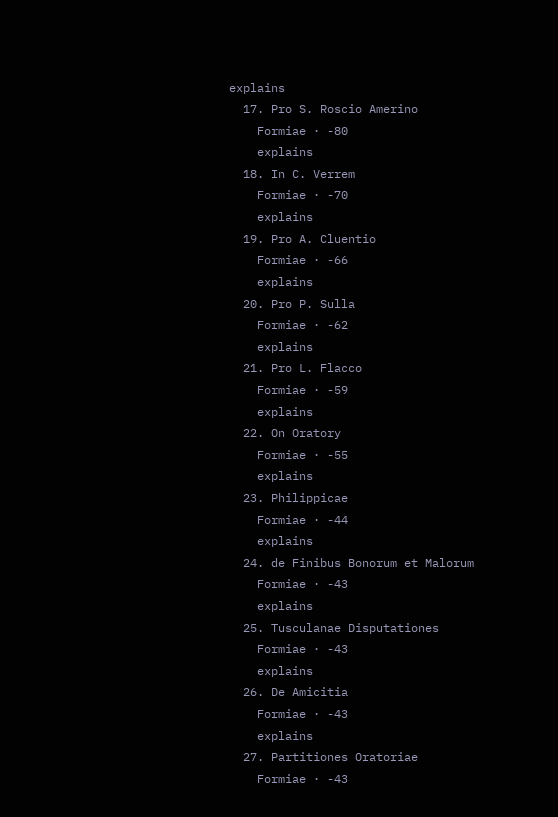explains
  17. Pro S. Roscio Amerino
    Formiae · -80
    explains
  18. In C. Verrem
    Formiae · -70
    explains
  19. Pro A. Cluentio
    Formiae · -66
    explains
  20. Pro P. Sulla
    Formiae · -62
    explains
  21. Pro L. Flacco
    Formiae · -59
    explains
  22. On Oratory
    Formiae · -55
    explains
  23. Philippicae
    Formiae · -44
    explains
  24. de Finibus Bonorum et Malorum
    Formiae · -43
    explains
  25. Tusculanae Disputationes
    Formiae · -43
    explains
  26. De Amicitia
    Formiae · -43
    explains
  27. Partitiones Oratoriae
    Formiae · -43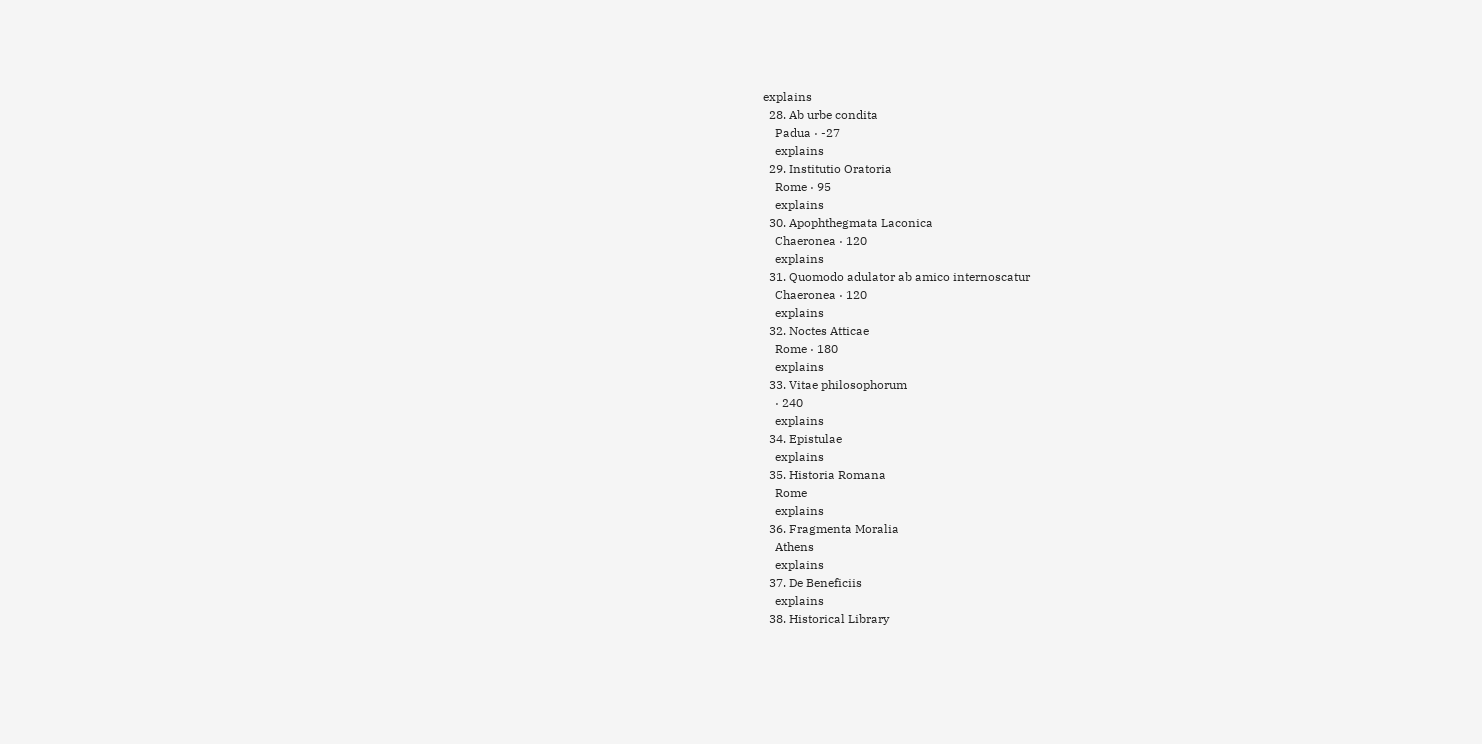explains
  28. Ab urbe condita
    Padua · -27
    explains
  29. Institutio Oratoria
    Rome · 95
    explains
  30. Apophthegmata Laconica
    Chaeronea · 120
    explains
  31. Quomodo adulator ab amico internoscatur
    Chaeronea · 120
    explains
  32. Noctes Atticae
    Rome · 180
    explains
  33. Vitae philosophorum
    · 240
    explains
  34. Epistulae
    explains
  35. Historia Romana
    Rome
    explains
  36. Fragmenta Moralia
    Athens
    explains
  37. De Beneficiis
    explains
  38. Historical Library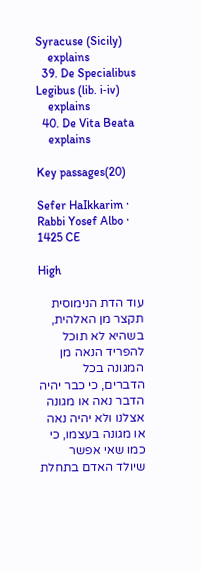Syracuse (Sicily)
    explains
  39. De Specialibus Legibus (lib. i‑iv)
    explains
  40. De Vita Beata
    explains

Key passages(20)

Sefer HaIkkarim · Rabbi Yosef Albo · 1425 CE

High

עוד הדת הנימוסית תקצר מן האלהית, בשהיא לא תוכל להפריד הנאה מן המגונה בכל הדברים, כי כבר יהיה הדבר נאה או מגונה אצלנו ולא יהיה נאה או מגונה בעצמו, כי כמו שאי אפשר שיולד האדם בתחלת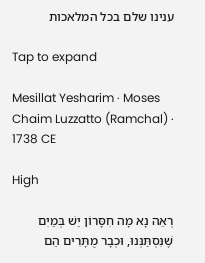ענינו שלם בכל המלאכות

Tap to expand

Mesillat Yesharim · Moses Chaim Luzzatto (Ramchal) · 1738 CE

High

רְאֵה נָא מָה חִסָּרוֹן יֵשׁ בְּמַיִם שֶׁנִּסְתַּנְּנוּ, וּכְבָר מֻתָּרִים הֵם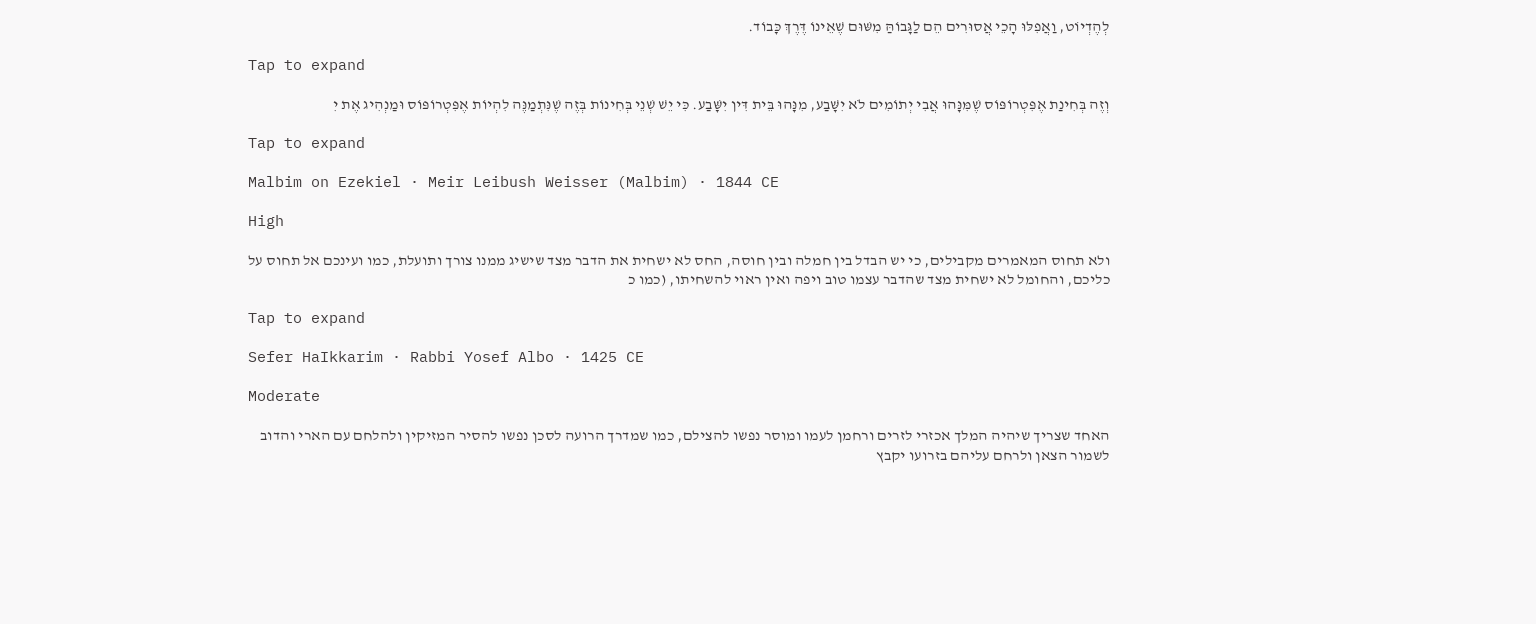לְהֶדְיוֹט, וַאֲפִלּוּ הָכֵי אֲסוּרִים הֵם לַגָּבוֹהַּ מִשּׁוּם שֶׁאֵינוֹ דֶּרֶךְ כָּבוֹד.

Tap to expand

וְזֶה בְּחִינַת אֶפִּטְרוֹפּוֹס שֶׁמִּנָּהוּ אֲבִי יְתוֹמִים לֹא יִשָּׁבַע, מִנָּהוּ בֵּית דִּין יִשָּׁבַע. כִּי יֵשׁ שְׁנֵי בְּחִינוֹת בְּזֶה שֶׁנִּתְמַנֶּה לִהְיוֹת אֶפִּטְרוֹפּוֹס וּמַנְהִיג אֶת יִ

Tap to expand

Malbim on Ezekiel · Meir Leibush Weisser (Malbim) · 1844 CE

High

ולא תחוס המאמרים מקבילים, כי יש הבדל בין חמלה ובין חוסה, החס לא ישחית את הדבר מצד שישיג ממנו צורך ותועלת, כמו ועינכם אל תחוס על כליכם, והחומל לא ישחית מצד שהדבר עצמו טוב ויפה ואין ראוי להשחיתו, (כמו כ

Tap to expand

Sefer HaIkkarim · Rabbi Yosef Albo · 1425 CE

Moderate

האחד שצריך שיהיה המלך אכזרי לזרים ורחמן לעמו ומוסר נפשו להצילם, כמו שמדרך הרועה לסכן נפשו להסיר המזיקין ולהלחם עם הארי והדוב לשמור הצאן ולרחם עליהם בזרועו יקבץ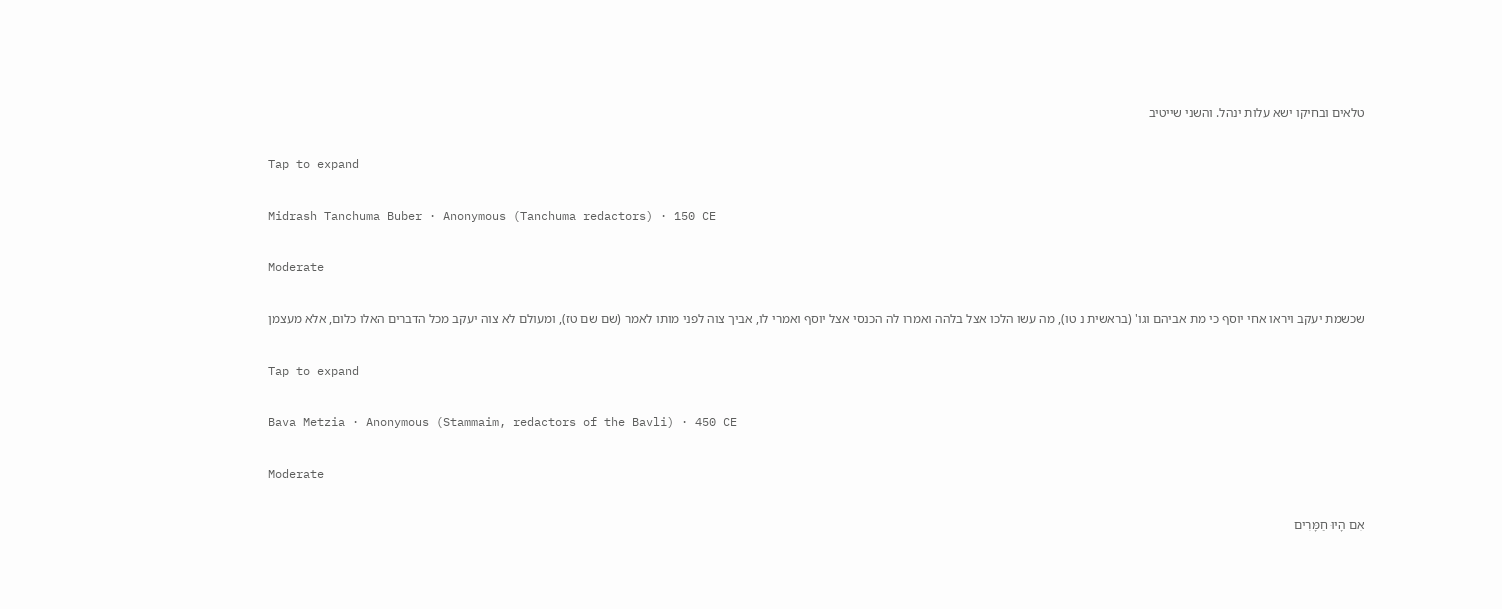טלאים ובחיקו ישא עלות ינהל. והשני שייטיב

Tap to expand

Midrash Tanchuma Buber · Anonymous (Tanchuma redactors) · 150 CE

Moderate

שכשמת יעקב ויראו אחי יוסף כי מת אביהם וגו' (בראשית נ טו), מה עשו הלכו אצל בלהה ואמרו לה הכנסי אצל יוסף ואמרי לו, אביך צוה לפני מותו לאמר (שם שם טז), ומעולם לא צוה יעקב מכל הדברים האלו כלום, אלא מעצמן

Tap to expand

Bava Metzia · Anonymous (Stammaim, redactors of the Bavli) · 450 CE

Moderate

אִם הָיוּ חַמָּרִים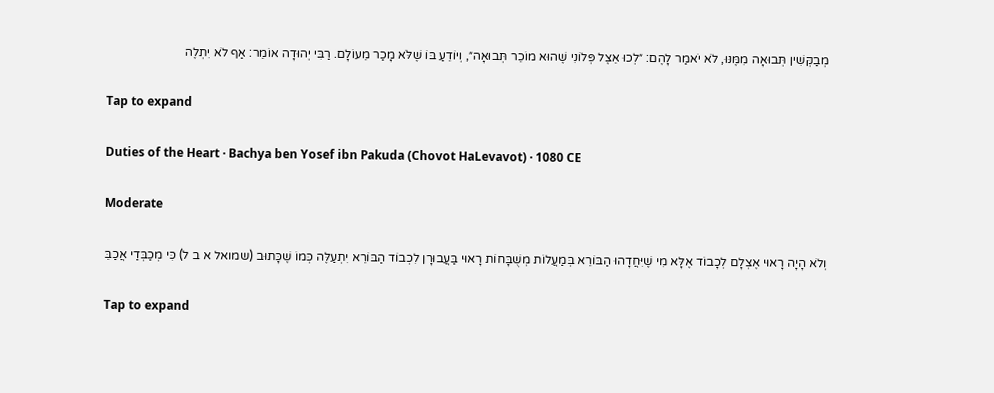מְבַקְּשִׁין תְּבוּאָה מִמֶּנּוּ, לֹא יֹאמַר לָהֶם: ״לְכוּ אֵצֶל פְּלוֹנִי שֶׁהוּא מוֹכֵר תְּבוּאָה״, וְיוֹדֵעַ בּוֹ שֶׁלֹּא מָכַר מֵעוֹלָם. רַבִּי יְהוּדָה אוֹמֵר: אַף לֹא יִתְלֶה

Tap to expand

Duties of the Heart · Bachya ben Yosef ibn Pakuda (Chovot HaLevavot) · 1080 CE

Moderate

וְלֹא הָיָה רָאוּי אֶצְלָם לְכָבוֹד אֶלָּא מִי שֶׁיִּחֲדָהוּ הַבּוֹרֵא בְּמַעֲלוֹת מְשֻׁבָּחוֹת רָאוּי בַּעֲבוּרָן לִכְבוֹד הַבּוֹרֵא יִתְעַלֶּה כְּמוֹ שֶׁכָּתוּב (שמואל א ב ל) כִּי מְכַבְּדַי אֲכַבֵּ

Tap to expand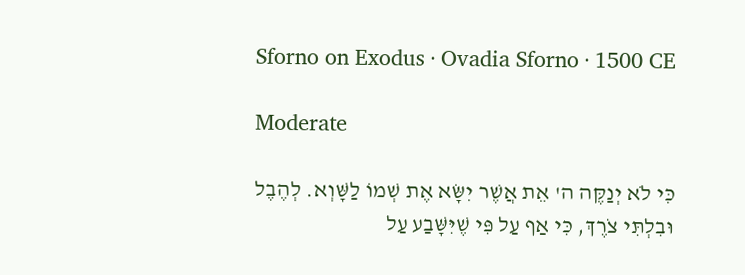Sforno on Exodus · Ovadia Sforno · 1500 CE

Moderate

כִּי לֹא יְנַקֶּה ה' אֵת אֲשֶׁר יִשָּׂא אֶת שְׁמוֹ לַשָּׁוְא. לְהֶבֶל וּבִלְתִּי צֹרֶךְ, כִּי אַף עַל פִּי שֶׁיִּשָּׁבַע עַל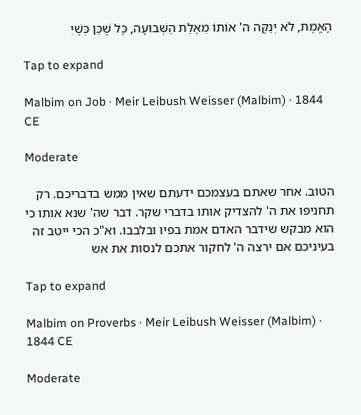הָאֱמֶת, לֹא יְנַקֶּה ה' אוֹתוֹ מֵאָלַת הַשְּׁבוּעָה, כָּל שֶׁכֵּן כְּשֶׁיִ

Tap to expand

Malbim on Job · Meir Leibush Weisser (Malbim) · 1844 CE

Moderate

הטוב. אחר שאתם בעצמכם ידעתם שאין ממש בדבריכם. רק תחניפו את ה' להצדיק אותו בדברי שקר. דבר שה' שנא אותו כי הוא מבקש שידבר האדם אמת בפיו ובלבבו. וא"כ הכי ייטב זה בעיניכם אם ירצה ה' לחקור אתכם לנסות את אש

Tap to expand

Malbim on Proverbs · Meir Leibush Weisser (Malbim) · 1844 CE

Moderate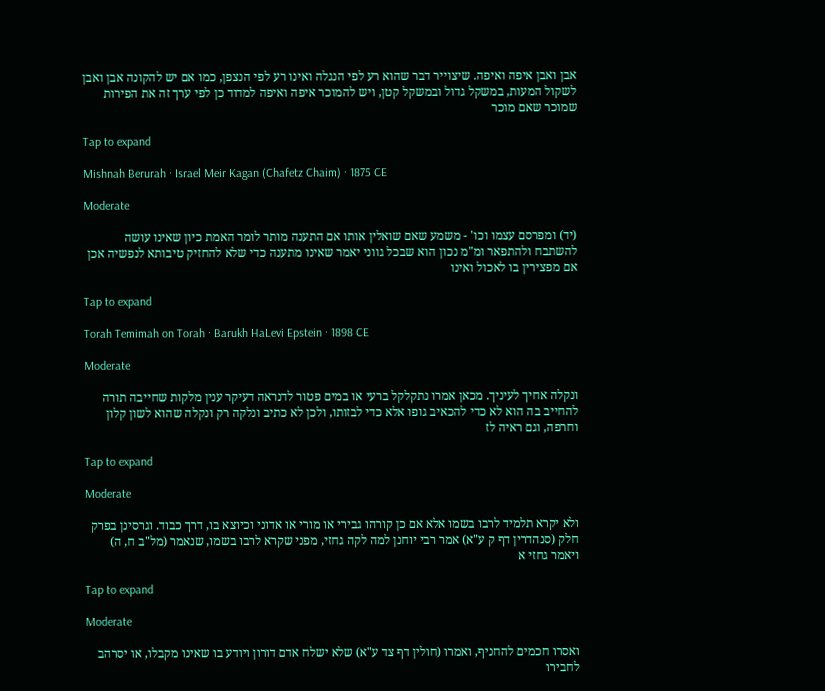אבן ואבן איפה ואיפה. שיצוייר דבר שהוא רע לפי הנגלה ואינו רע לפי הנצפן, כמו אם יש להקונה אבן ואבן לשקול המעות, במשקל גדול ובמשקל קטן, ויש להמוכר איפה ואיפה למדוד כן לפי ערך זה את הפירות שמוכר שאם מוכר

Tap to expand

Mishnah Berurah · Israel Meir Kagan (Chafetz Chaim) · 1875 CE

Moderate

(יד) ומפרסם עצמו וכו' - משמע שאם שואלין אותו אם התענה מותר לומר האמת כיון שאינו עושה להשתבח ולהתפאר ומ"מ נכון הוא שבכל גווני יאמר שאינו מתענה כדי שלא להחזיק טיבותא לנפשיה אכן אם מפצירין בו לאכול ואינו

Tap to expand

Torah Temimah on Torah · Barukh HaLevi Epstein · 1898 CE

Moderate

ונקלה אחיך לעיניך. מכאן אמרו נתקלקל ברעי או במים פטור לדנראה דעיקר ענין מלקות שחייבה תורה להחייב בה הוא לא כדי להכאיב גופו אלא כדי לבזותו, ולכן לא כתיב ונלקה רק ונקלה שהוא לשון קלון וחרפה, וגם ראיה לז

Tap to expand

Moderate

ולא יקרא תלמיד לרבו בשמו אלא אם כן קורהו גבירי או מורי או אדוני וכיוצא בו, דרך כבוד. וגרסינן בפרק חלק (סנהדרין דף ק ע"א) אמר רבי יוחנן למה לקה גחזי, מפני שקרא לרבו בשמו, שנאמר (מל"ב ח, ה) ויאמר גחזי א

Tap to expand

Moderate

ואסרו חכמים להחניף, ואמרו (חולין דף צד ע"א) שלא ישלח אדם דורון ויודע בו שאינו מקבלו, או יסרהב לחבירו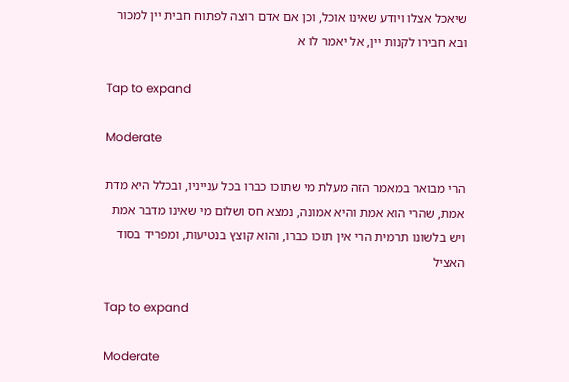שיאכל אצלו ויודע שאינו אוכל, וכן אם אדם רוצה לפתוח חבית יין למכור ובא חבירו לקנות יין, אל יאמר לו א

Tap to expand

Moderate

הרי מבואר במאמר הזה מעלת מי שתוכו כברו בכל ענייניו, ובכלל היא מדת אמת, שהרי הוא אמת והיא אמונה, נמצא חס ושלום מי שאינו מדבר אמת ויש בלשונו תרמית הרי אין תוכו כברו, והוא קוצץ בנטיעות, ומפריד בסוד האציל

Tap to expand

Moderate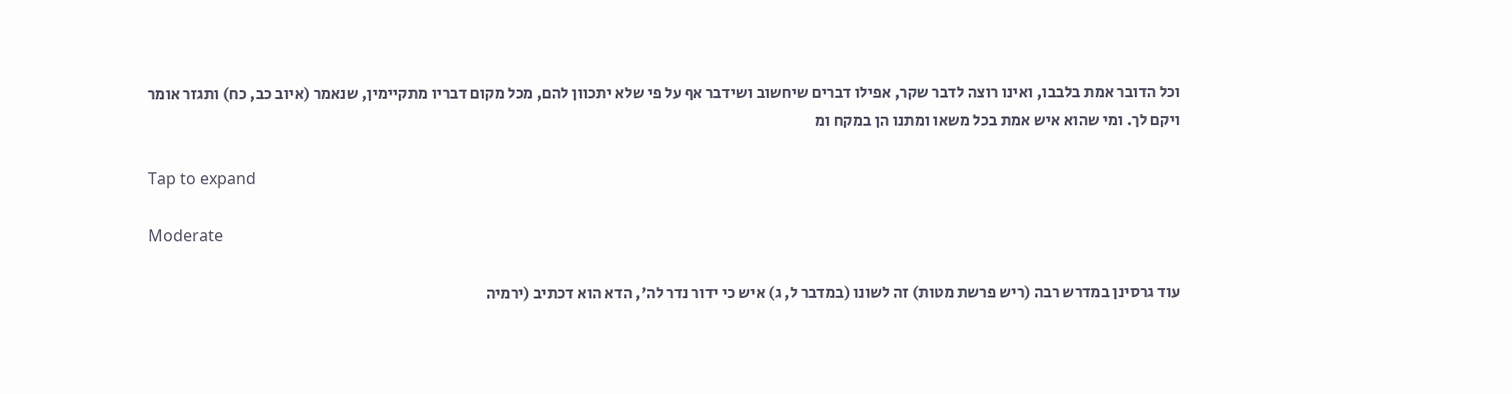וכל הדובר אמת בלבבו, ואינו רוצה לדבר שקר, אפילו דברים שיחשוב ושידבר אף על פי שלא יתכוון להם, מכל מקום דבריו מתקיימין, שנאמר (איוב כב, כח) ותגזר אומר ויקם לך. ומי שהוא איש אמת בכל משאו ומתנו הן במקח ומ

Tap to expand

Moderate

עוד גרסינן במדרש רבה (ריש פרשת מטות) זה לשונו (במדבר ל, ג) איש כי ידור נדר לה', הדא הוא דכתיב (ירמיה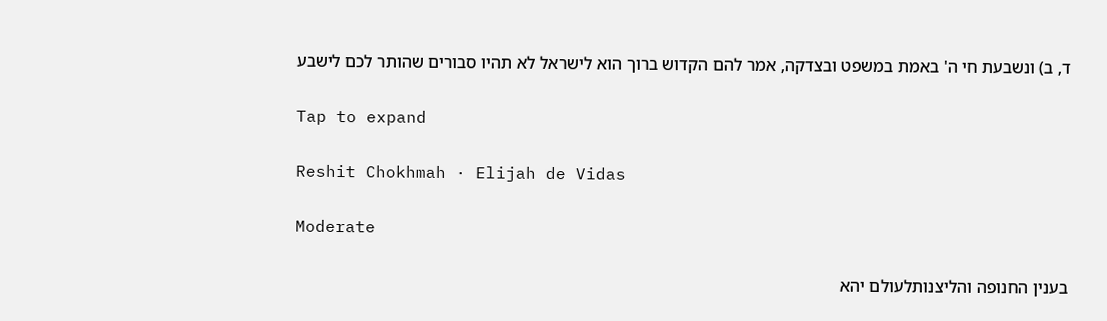ד, ב) ונשבעת חי ה' באמת במשפט ובצדקה, אמר להם הקדוש ברוך הוא לישראל לא תהיו סבורים שהותר לכם לישבע

Tap to expand

Reshit Chokhmah · Elijah de Vidas

Moderate

בענין החנופה והליצנותלעולם יהא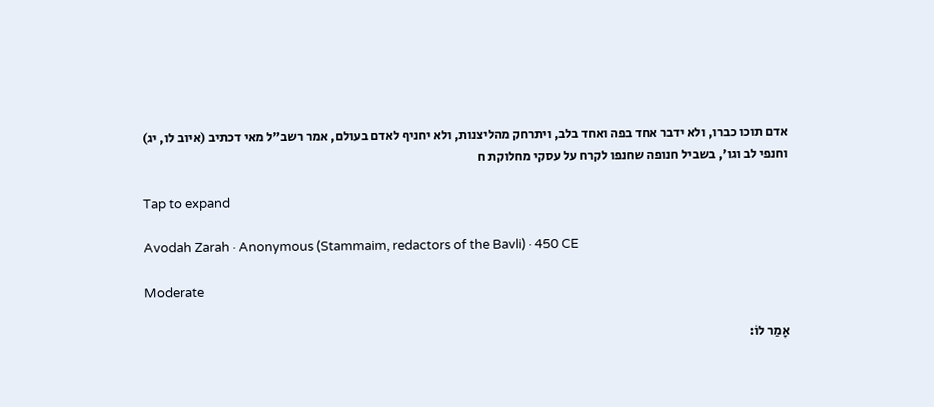אדם תוכו כברו, ולא ידבר אחד בפה ואחד בלב, ויתרחק מהליצנות, ולא יחניף לאדם בעולם, אמר רשב"ל מאי דכתיב (איוב לו, יג) וחנפי לב וגו', בשביל חנופה שחנפו לקרח על עסקי מחלוקת ח

Tap to expand

Avodah Zarah · Anonymous (Stammaim, redactors of the Bavli) · 450 CE

Moderate

אָמַר לוֹ: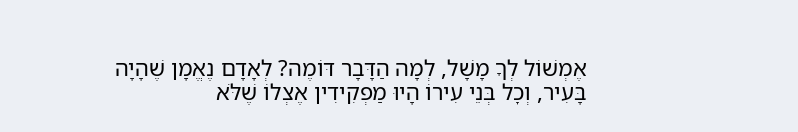אֶמְשׁוֹל לְךָ מָשָׁל, לְמָה הַדָּבָר דּוֹמֶה? לְאָדָם נֶאֱמָן שֶׁהָיָה בָּעִיר, וְכׇל בְּנֵי עִירוֹ הָיוּ מַפְקִידִין אֶצְלוֹ שֶׁלֹּא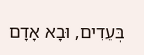בְּעֵדִים, וּבָא אָדָם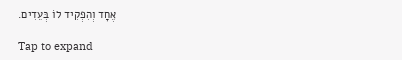אֶחָד וְהִפְקִיד לוֹ בְּעֵדִים.

Tap to expand